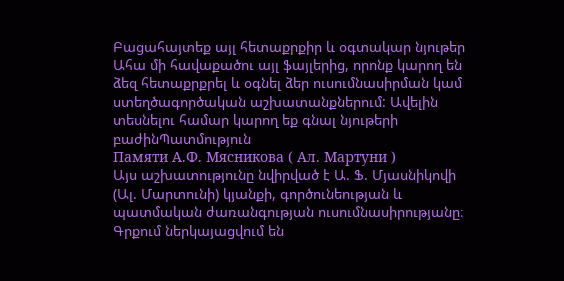Բացահայտեք այլ հետաքրքիր և օգտակար նյութեր
Ահա մի հավաքածու այլ ֆայլերից, որոնք կարող են ձեզ հետաքրքրել և օգնել ձեր ուսումնասիրման կամ ստեղծագործական աշխատանքներում: Ավելին տեսնելու համար կարող եք գնալ նյութերի բաժինՊատմություն
Памяти А.Ф. Мясникова ( Ал. Мартуни )
Այս աշխատությունը նվիրված է Ա. Ֆ. Մյասնիկովի (Ալ. Մարտունի) կյանքի, գործունեության և պատմական ժառանգության ուսումնասիրությանը։ Գրքում ներկայացվում են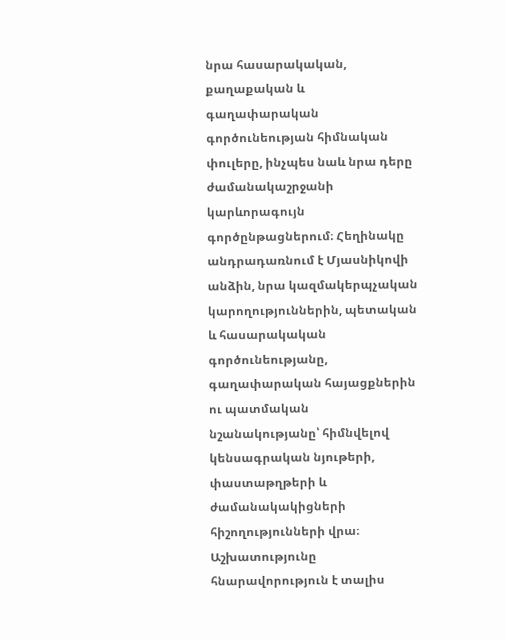նրա հասարակական, քաղաքական և գաղափարական գործունեության հիմնական փուլերը, ինչպես նաև նրա դերը ժամանակաշրջանի կարևորագույն գործընթացներում։ Հեղինակը անդրադառնում է Մյասնիկովի անձին, նրա կազմակերպչական կարողություններին, պետական և հասարակական գործունեությանը, գաղափարական հայացքներին ու պատմական նշանակությանը՝ հիմնվելով կենսագրական նյութերի, փաստաթղթերի և ժամանակակիցների հիշողությունների վրա։ Աշխատությունը հնարավորություն է տալիս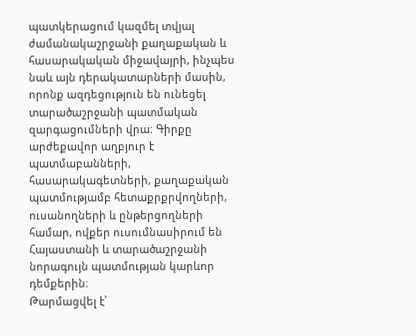պատկերացում կազմել տվյալ ժամանակաշրջանի քաղաքական և հասարակական միջավայրի, ինչպես նաև այն դերակատարների մասին, որոնք ազդեցություն են ունեցել տարածաշրջանի պատմական զարգացումների վրա։ Գիրքը արժեքավոր աղբյուր է պատմաբանների, հասարակագետների, քաղաքական պատմությամբ հետաքրքրվողների, ուսանողների և ընթերցողների համար, ովքեր ուսումնասիրում են Հայաստանի և տարածաշրջանի նորագույն պատմության կարևոր դեմքերին։
Թարմացվել է՝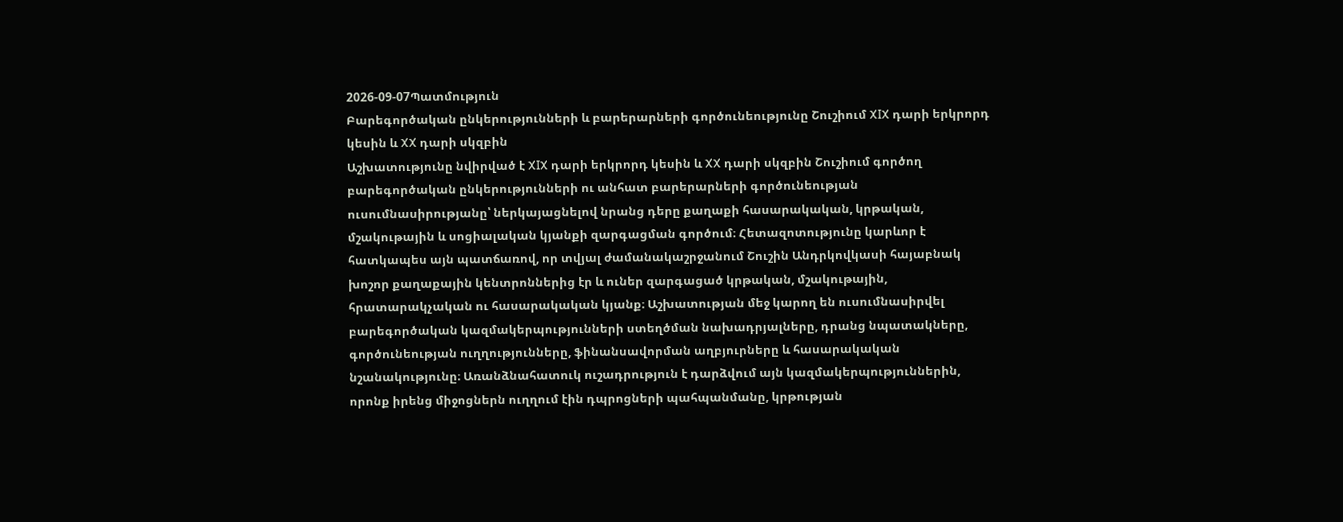2026-09-07Պատմություն
Բարեգործական ընկերությունների և բարերարների գործունեությունը Շուշիում XIX դարի երկրորդ կեսին և XX դարի սկզբին
Աշխատությունը նվիրված է XIX դարի երկրորդ կեսին և XX դարի սկզբին Շուշիում գործող բարեգործական ընկերությունների ու անհատ բարերարների գործունեության ուսումնասիրությանը՝ ներկայացնելով նրանց դերը քաղաքի հասարակական, կրթական, մշակութային և սոցիալական կյանքի զարգացման գործում։ Հետազոտությունը կարևոր է հատկապես այն պատճառով, որ տվյալ ժամանակաշրջանում Շուշին Անդրկովկասի հայաբնակ խոշոր քաղաքային կենտրոններից էր և ուներ զարգացած կրթական, մշակութային, հրատարակչական ու հասարակական կյանք։ Աշխատության մեջ կարող են ուսումնասիրվել բարեգործական կազմակերպությունների ստեղծման նախադրյալները, դրանց նպատակները, գործունեության ուղղությունները, ֆինանսավորման աղբյուրները և հասարակական նշանակությունը։ Առանձնահատուկ ուշադրություն է դարձվում այն կազմակերպություններին, որոնք իրենց միջոցներն ուղղում էին դպրոցների պահպանմանը, կրթության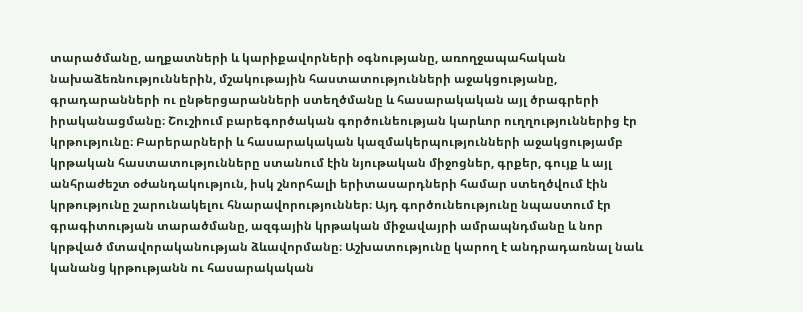տարածմանը, աղքատների և կարիքավորների օգնությանը, առողջապահական նախաձեռնություններին, մշակութային հաստատությունների աջակցությանը, գրադարանների ու ընթերցարանների ստեղծմանը և հասարակական այլ ծրագրերի իրականացմանը։ Շուշիում բարեգործական գործունեության կարևոր ուղղություններից էր կրթությունը։ Բարերարների և հասարակական կազմակերպությունների աջակցությամբ կրթական հաստատությունները ստանում էին նյութական միջոցներ, գրքեր, գույք և այլ անհրաժեշտ օժանդակություն, իսկ շնորհալի երիտասարդների համար ստեղծվում էին կրթությունը շարունակելու հնարավորություններ։ Այդ գործունեությունը նպաստում էր գրագիտության տարածմանը, ազգային կրթական միջավայրի ամրապնդմանը և նոր կրթված մտավորականության ձևավորմանը։ Աշխատությունը կարող է անդրադառնալ նաև կանանց կրթությանն ու հասարակական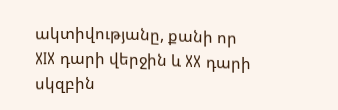ակտիվությանը, քանի որ XIX դարի վերջին և XX դարի սկզբին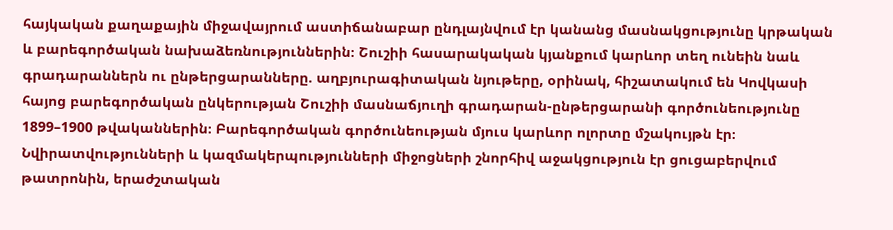հայկական քաղաքային միջավայրում աստիճանաբար ընդլայնվում էր կանանց մասնակցությունը կրթական և բարեգործական նախաձեռնություններին։ Շուշիի հասարակական կյանքում կարևոր տեղ ունեին նաև գրադարաններն ու ընթերցարանները. աղբյուրագիտական նյութերը, օրինակ, հիշատակում են Կովկասի հայոց բարեգործական ընկերության Շուշիի մասնաճյուղի գրադարան-ընթերցարանի գործունեությունը 1899–1900 թվականներին։ Բարեգործական գործունեության մյուս կարևոր ոլորտը մշակույթն էր։ Նվիրատվությունների և կազմակերպությունների միջոցների շնորհիվ աջակցություն էր ցուցաբերվում թատրոնին, երաժշտական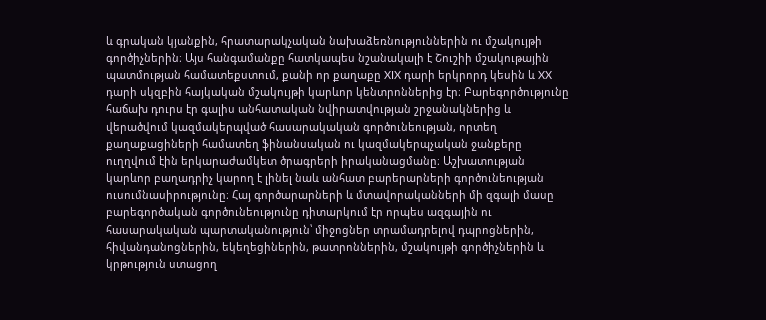և գրական կյանքին, հրատարակչական նախաձեռնություններին ու մշակույթի գործիչներին։ Այս հանգամանքը հատկապես նշանակալի է Շուշիի մշակութային պատմության համատեքստում, քանի որ քաղաքը XIX դարի երկրորդ կեսին և XX դարի սկզբին հայկական մշակույթի կարևոր կենտրոններից էր։ Բարեգործությունը հաճախ դուրս էր գալիս անհատական նվիրատվության շրջանակներից և վերածվում կազմակերպված հասարակական գործունեության, որտեղ քաղաքացիների համատեղ ֆինանսական ու կազմակերպչական ջանքերը ուղղվում էին երկարաժամկետ ծրագրերի իրականացմանը։ Աշխատության կարևոր բաղադրիչ կարող է լինել նաև անհատ բարերարների գործունեության ուսումնասիրությունը։ Հայ գործարարների և մտավորականների մի զգալի մասը բարեգործական գործունեությունը դիտարկում էր որպես ազգային ու հասարակական պարտականություն՝ միջոցներ տրամադրելով դպրոցներին, հիվանդանոցներին, եկեղեցիներին, թատրոններին, մշակույթի գործիչներին և կրթություն ստացող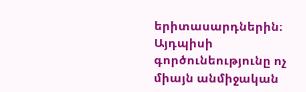երիտասարդներին։ Այդպիսի գործունեությունը ոչ միայն անմիջական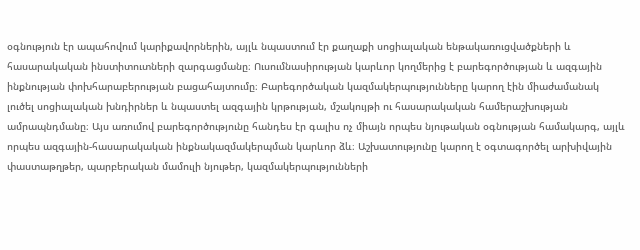օգնություն էր ապահովում կարիքավորներին, այլև նպաստում էր քաղաքի սոցիալական ենթակառուցվածքների և հասարակական ինստիտուտների զարգացմանը։ Ուսումնասիրության կարևոր կողմերից է բարեգործության և ազգային ինքնության փոխհարաբերության բացահայտումը։ Բարեգործական կազմակերպությունները կարող էին միաժամանակ լուծել սոցիալական խնդիրներ և նպաստել ազգային կրթության, մշակույթի ու հասարակական համերաշխության ամրապնդմանը։ Այս առումով բարեգործությունը հանդես էր գալիս ոչ միայն որպես նյութական օգնության համակարգ, այլև որպես ազգային-հասարակական ինքնակազմակերպման կարևոր ձև։ Աշխատությունը կարող է օգտագործել արխիվային փաստաթղթեր, պարբերական մամուլի նյութեր, կազմակերպությունների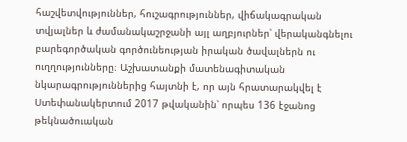հաշվետվություններ, հուշագրություններ, վիճակագրական տվյալներ և ժամանակաշրջանի այլ աղբյուրներ՝ վերականգնելու բարեգործական գործունեության իրական ծավալներն ու ուղղությունները։ Աշխատանքի մատենագիտական նկարագրություններից հայտնի է, որ այն հրատարակվել է Ստեփանակերտում 2017 թվականին՝ որպես 136 էջանոց թեկնածուական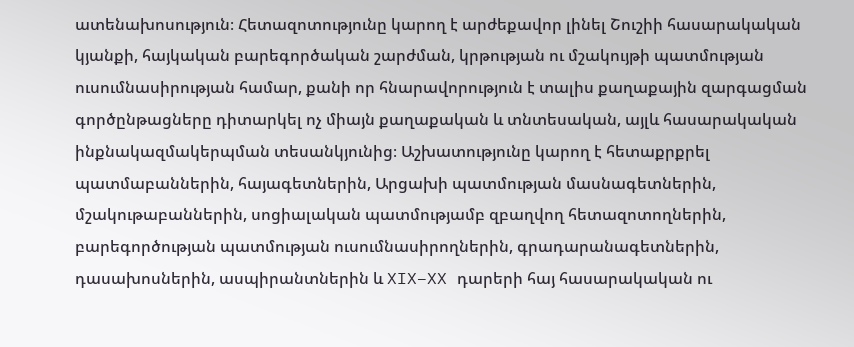ատենախոսություն։ Հետազոտությունը կարող է արժեքավոր լինել Շուշիի հասարակական կյանքի, հայկական բարեգործական շարժման, կրթության ու մշակույթի պատմության ուսումնասիրության համար, քանի որ հնարավորություն է տալիս քաղաքային զարգացման գործընթացները դիտարկել ոչ միայն քաղաքական և տնտեսական, այլև հասարակական ինքնակազմակերպման տեսանկյունից։ Աշխատությունը կարող է հետաքրքրել պատմաբաններին, հայագետներին, Արցախի պատմության մասնագետներին, մշակութաբաններին, սոցիալական պատմությամբ զբաղվող հետազոտողներին, բարեգործության պատմության ուսումնասիրողներին, գրադարանագետներին, դասախոսներին, ասպիրանտներին և XIX–XX դարերի հայ հասարակական ու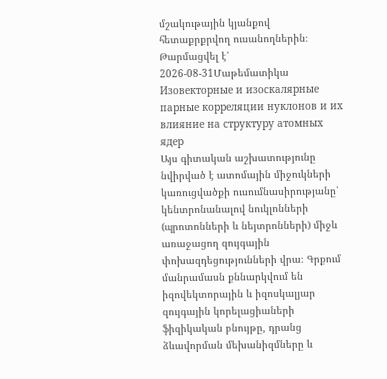մշակութային կյանքով հետաքրքրվող ուսանողներին։
Թարմացվել է՝ 2026-08-31Մաթեմատիկա
Изовекторные и изоскалярные парные корреляции нуклонов и их влияние на структуру атомных ядер
Այս գիտական աշխատությունը նվիրված է ատոմային միջուկների կառուցվածքի ուսումնասիրությանը՝ կենտրոնանալով նուկլոնների (պրոտոնների և նեյտրոնների) միջև առաջացող զույգային փոխազդեցությունների վրա։ Գրքում մանրամասն քննարկվում են իզովեկտորային և իզոսկալյար զույգային կորելացիաների ֆիզիկական բնույթը, դրանց ձևավորման մեխանիզմները և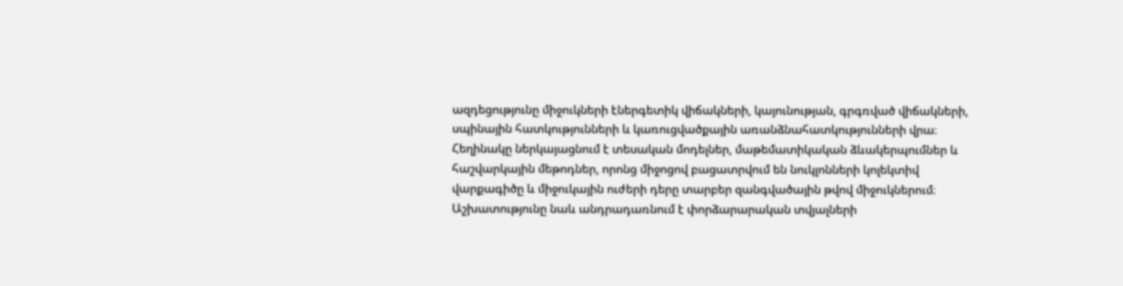ազդեցությունը միջուկների էներգետիկ վիճակների, կայունության, գրգռված վիճակների, սպինային հատկությունների և կառուցվածքային առանձնահատկությունների վրա։ Հեղինակը ներկայացնում է տեսական մոդելներ, մաթեմատիկական ձևակերպումներ և հաշվարկային մեթոդներ, որոնց միջոցով բացատրվում են նուկլոնների կոլեկտիվ վարքագիծը և միջուկային ուժերի դերը տարբեր զանգվածային թվով միջուկներում։ Աշխատությունը նաև անդրադառնում է փորձարարական տվյալների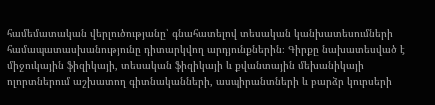համեմատական վերլուծությանը՝ գնահատելով տեսական կանխատեսումների համապատասխանությունը դիտարկվող արդյունքներին։ Գիրքը նախատեսված է միջուկային ֆիզիկայի, տեսական ֆիզիկայի և քվանտային մեխանիկայի ոլորտներում աշխատող գիտնականների, ասպիրանտների և բարձր կուրսերի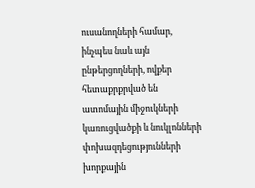ուսանողների համար, ինչպես նաև այն ընթերցողների, ովքեր հետաքրքրված են ատոմային միջուկների կառուցվածքի և նուկլոնների փոխազդեցությունների խորքային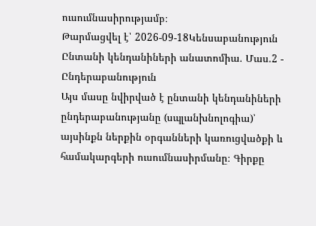ուսումնասիրությամբ։
Թարմացվել է՝ 2026-09-18Կենսաբանություն
Ընտանի կենդանիների անատոմիա. Մաս.2 - Ընդերաբանություն
Այս մասը նվիրված է ընտանի կենդանիների ընդերաբանությանը (սպլանխնոլոգիա)՝ այսինքն ներքին օրգանների կառուցվածքի և համակարգերի ուսումնասիրմանը։ Գիրքը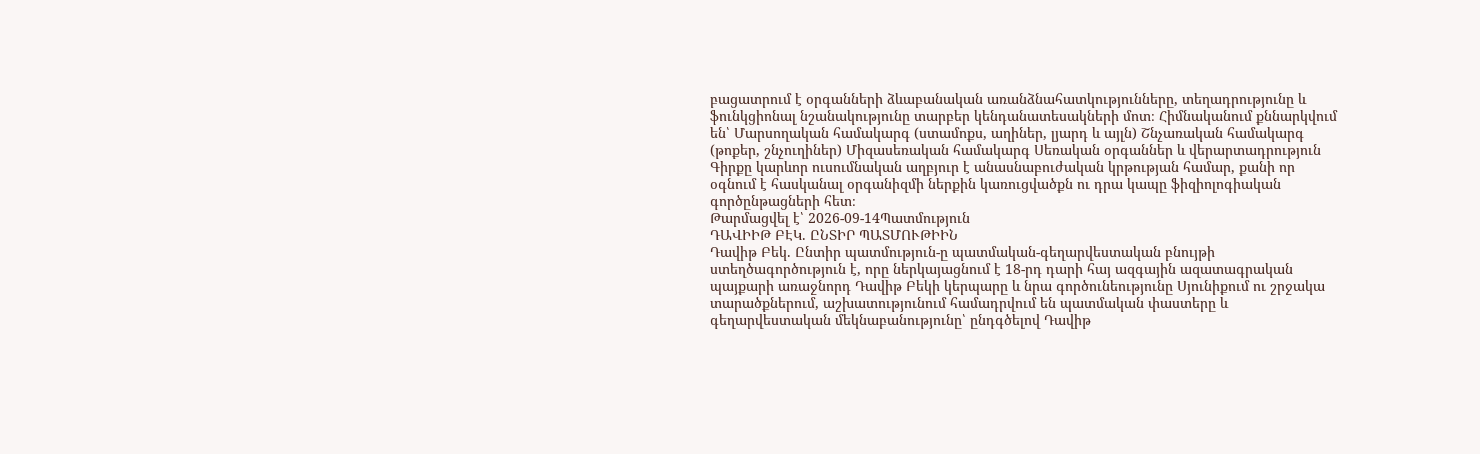բացատրում է օրգանների ձևաբանական առանձնահատկությունները, տեղադրությունը և ֆունկցիոնալ նշանակությունը տարբեր կենդանատեսակների մոտ։ Հիմնականում քննարկվում են՝ Մարսողական համակարգ (ստամոքս, աղիներ, լյարդ և այլն) Շնչառական համակարգ (թոքեր, շնչուղիներ) Միզասեռական համակարգ Սեռական օրգաններ և վերարտադրություն Գիրքը կարևոր ուսումնական աղբյուր է անասնաբուժական կրթության համար, քանի որ օգնում է հասկանալ օրգանիզմի ներքին կառուցվածքն ու դրա կապը ֆիզիոլոգիական գործընթացների հետ։
Թարմացվել է՝ 2026-09-14Պատմություն
ԴԱՎԻԻԹ ԲԷԿ. ԸՆՏԻՐ ՊԱՏՄՈՒԹԻԻՆ
Դավիթ Բեկ. Ընտիր պատմություն-ը պատմական-գեղարվեստական բնույթի ստեղծագործություն է, որը ներկայացնում է 18-րդ դարի հայ ազգային ազատագրական պայքարի առաջնորդ Դավիթ Բեկի կերպարը և նրա գործունեությունը Սյունիքում ու շրջակա տարածքներում, աշխատությունում համադրվում են պատմական փաստերը և գեղարվեստական մեկնաբանությունը՝ ընդգծելով Դավիթ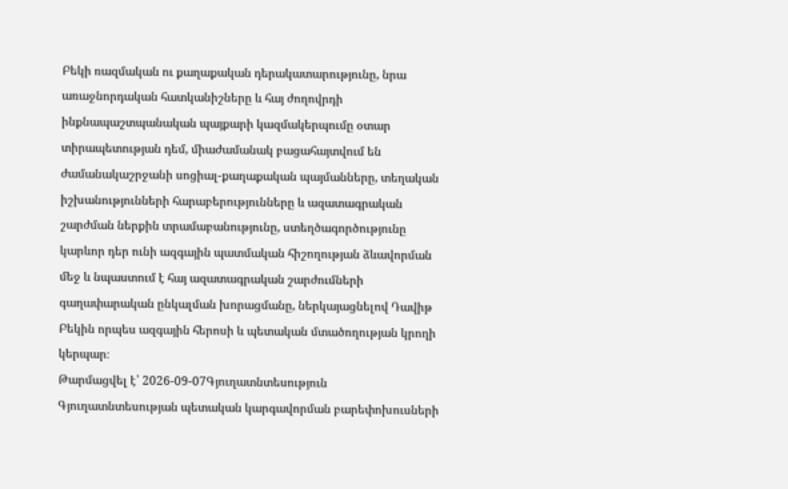Բեկի ռազմական ու քաղաքական դերակատարությունը, նրա առաջնորդական հատկանիշները և հայ ժողովրդի ինքնապաշտպանական պայքարի կազմակերպումը օտար տիրապետության դեմ, միաժամանակ բացահայտվում են ժամանակաշրջանի սոցիալ-քաղաքական պայմանները, տեղական իշխանությունների հարաբերությունները և ազատագրական շարժման ներքին տրամաբանությունը, ստեղծագործությունը կարևոր դեր ունի ազգային պատմական հիշողության ձևավորման մեջ և նպաստում է հայ ազատագրական շարժումների գաղափարական ընկալման խորացմանը, ներկայացնելով Դավիթ Բեկին որպես ազգային հերոսի և պետական մտածողության կրողի կերպար։
Թարմացվել է՝ 2026-09-07Գյուղատնտեսություն
Գյուղատնտեսության պետական կարգավորման բարեփոխուսների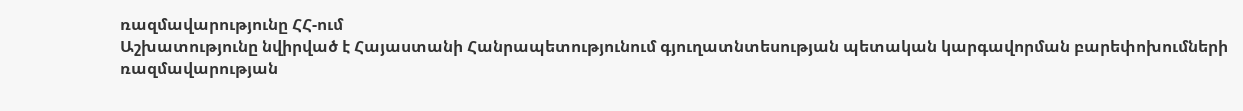ռազմավարությունը ՀՀ-ում
Աշխատությունը նվիրված է Հայաստանի Հանրապետությունում գյուղատնտեսության պետական կարգավորման բարեփոխումների ռազմավարության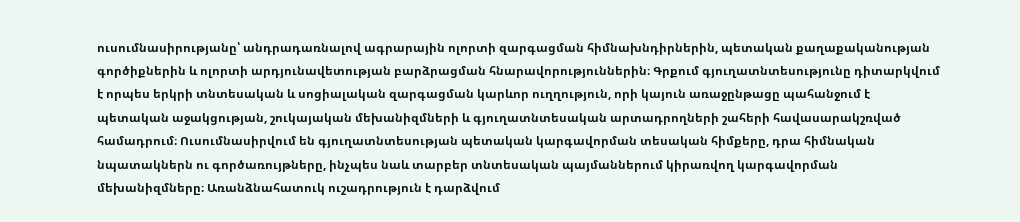ուսումնասիրությանը՝ անդրադառնալով ագրարային ոլորտի զարգացման հիմնախնդիրներին, պետական քաղաքականության գործիքներին և ոլորտի արդյունավետության բարձրացման հնարավորություններին։ Գրքում գյուղատնտեսությունը դիտարկվում է որպես երկրի տնտեսական և սոցիալական զարգացման կարևոր ուղղություն, որի կայուն առաջընթացը պահանջում է պետական աջակցության, շուկայական մեխանիզմների և գյուղատնտեսական արտադրողների շահերի հավասարակշռված համադրում։ Ուսումնասիրվում են գյուղատնտեսության պետական կարգավորման տեսական հիմքերը, դրա հիմնական նպատակներն ու գործառույթները, ինչպես նաև տարբեր տնտեսական պայմաններում կիրառվող կարգավորման մեխանիզմները։ Առանձնահատուկ ուշադրություն է դարձվում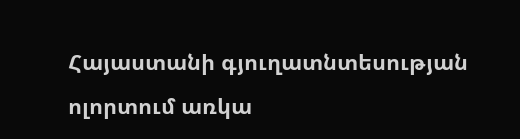Հայաստանի գյուղատնտեսության ոլորտում առկա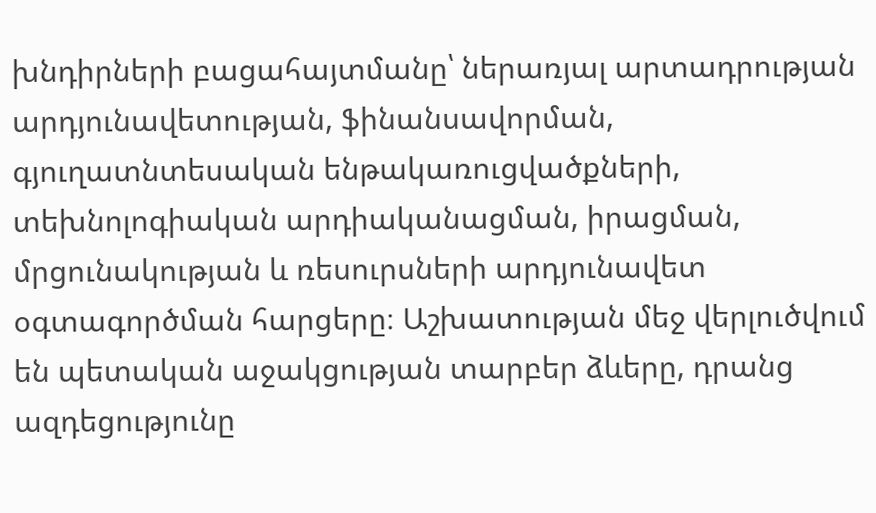խնդիրների բացահայտմանը՝ ներառյալ արտադրության արդյունավետության, ֆինանսավորման, գյուղատնտեսական ենթակառուցվածքների, տեխնոլոգիական արդիականացման, իրացման, մրցունակության և ռեսուրսների արդյունավետ օգտագործման հարցերը։ Աշխատության մեջ վերլուծվում են պետական աջակցության տարբեր ձևերը, դրանց ազդեցությունը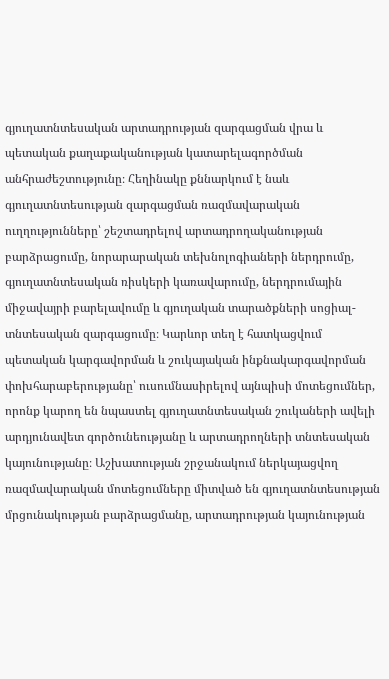գյուղատնտեսական արտադրության զարգացման վրա և պետական քաղաքականության կատարելագործման անհրաժեշտությունը։ Հեղինակը քննարկում է նաև գյուղատնտեսության զարգացման ռազմավարական ուղղությունները՝ շեշտադրելով արտադրողականության բարձրացումը, նորարարական տեխնոլոգիաների ներդրումը, գյուղատնտեսական ռիսկերի կառավարումը, ներդրումային միջավայրի բարելավումը և գյուղական տարածքների սոցիալ-տնտեսական զարգացումը։ Կարևոր տեղ է հատկացվում պետական կարգավորման և շուկայական ինքնակարգավորման փոխհարաբերությանը՝ ուսումնասիրելով այնպիսի մոտեցումներ, որոնք կարող են նպաստել գյուղատնտեսական շուկաների ավելի արդյունավետ գործունեությանը և արտադրողների տնտեսական կայունությանը։ Աշխատության շրջանակում ներկայացվող ռազմավարական մոտեցումները միտված են գյուղատնտեսության մրցունակության բարձրացմանը, արտադրության կայունության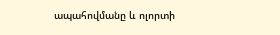ապահովմանը և ոլորտի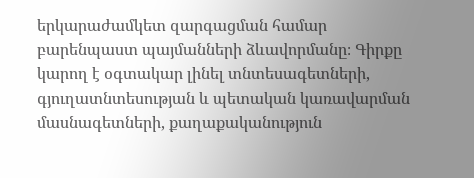երկարաժամկետ զարգացման համար բարենպաստ պայմանների ձևավորմանը։ Գիրքը կարող է օգտակար լինել տնտեսագետների, գյուղատնտեսության և պետական կառավարման մասնագետների, քաղաքականություն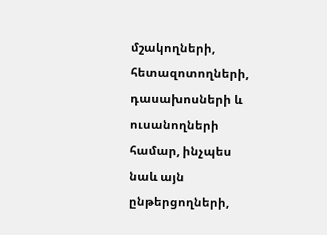մշակողների, հետազոտողների, դասախոսների և ուսանողների համար, ինչպես նաև այն ընթերցողների,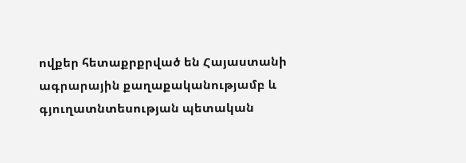ովքեր հետաքրքրված են Հայաստանի ագրարային քաղաքականությամբ և գյուղատնտեսության պետական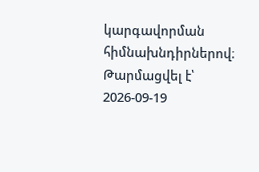կարգավորման հիմնախնդիրներով։
Թարմացվել է՝ 2026-09-19